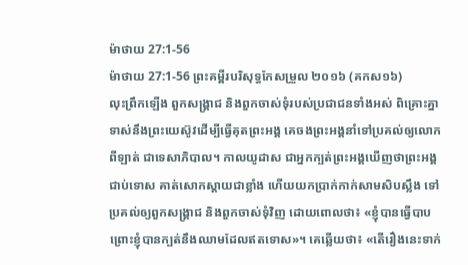ម៉ាថាយ 27:1-56
ម៉ាថាយ 27:1-56 ព្រះគម្ពីរបរិសុទ្ធកែសម្រួល ២០១៦ (គកស១៦)
លុះព្រឹកឡើង ពួកសង្គ្រាជ និងពួកចាស់ទុំរបស់ប្រជាជនទាំងអស់ ពិគ្រោះគ្នាទាស់នឹងព្រះយេស៊ូវដើម្បីធ្វើគុតព្រះអង្គ គេចងព្រះអង្គនាំទៅប្រគល់ឲ្យលោកពីឡាត់ ជាទេសាភិបាល។ កាលយូដាស ជាអ្នកក្បត់ព្រះអង្គឃើញថាព្រះអង្គជាប់ទោស គាត់សោកស្តាយជាខ្លាំង ហើយយកប្រាក់កាក់សាមសិបស្លឹង ទៅប្រគល់ឲ្យពួកសង្គ្រាជ និងពួកចាស់ទុំវិញ ដោយពោលថា៖ «ខ្ញុំបានធ្វើបាប ព្រោះខ្ញុំបានក្បត់នឹងឈាមដែលឥតទោស»។ គេឆ្លើយថា៖ «តើរឿងនេះទាក់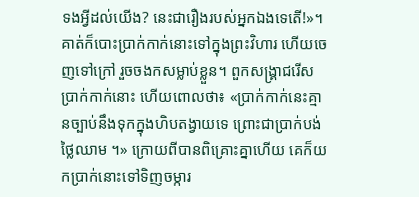ទងអ្វីដល់យើង? នេះជារឿងរបស់អ្នកឯងទេតើ!»។ គាត់ក៏បោះប្រាក់កាក់នោះទៅក្នុងព្រះវិហារ ហើយចេញទៅក្រៅ រួចចងកសម្លាប់ខ្លួន។ ពួកសង្គ្រាជរើសប្រាក់កាក់នោះ ហើយពោលថា៖ «ប្រាក់កាក់នេះគ្មានច្បាប់នឹងទុកក្នុងហិបតង្វាយទេ ព្រោះជាប្រាក់បង់ថ្លៃឈាម ។» ក្រោយពីបានពិគ្រោះគ្នាហើយ គេក៏យកប្រាក់នោះទៅទិញចម្ការ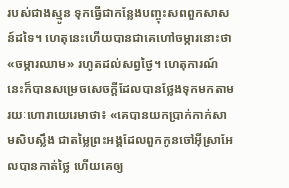របស់ជាងស្មូន ទុកធ្វើជាកន្លែងបញ្ចុះសពពួកសាសន៍ដទៃ។ ហេតុនេះហើយបានជាគេហៅចម្ការនោះថា «ចម្ការឈាម» រហូតដល់សព្វថ្ងៃ។ ហេតុការណ៍នេះក៏បានសម្រេចសេចក្ដីដែលបានថ្លែងទុកមកតាមរយៈហោរាយេរេមាថា៖ «គេបានយកប្រាក់កាក់សាមសិបស្លឹង ជាតម្លៃព្រះអង្គដែលពួកកូនចៅអ៊ីស្រាអែលបានកាត់ថ្លៃ ហើយគេឲ្យ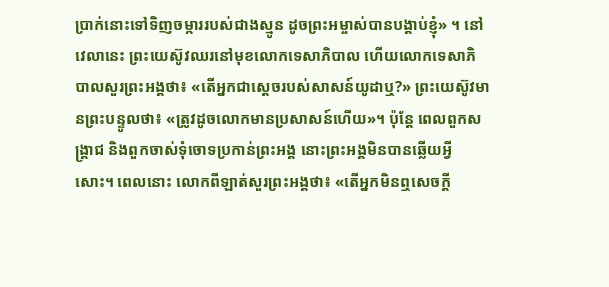ប្រាក់នោះទៅទិញចម្ការរបស់ជាងស្មូន ដូចព្រះអម្ចាស់បានបង្គាប់ខ្ញុំ» ។ នៅវេលានេះ ព្រះយេស៊ូវឈរនៅមុខលោកទេសាភិបាល ហើយលោកទេសាភិបាលសួរព្រះអង្គថា៖ «តើអ្នកជាស្តេចរបស់សាសន៍យូដាឬ?» ព្រះយេស៊ូវមានព្រះបន្ទូលថា៖ «ត្រូវដូចលោកមានប្រសាសន៍ហើយ»។ ប៉ុន្តែ ពេលពួកសង្គ្រាជ និងពួកចាស់ទុំចោទប្រកាន់ព្រះអង្គ នោះព្រះអង្គមិនបានឆ្លើយអ្វីសោះ។ ពេលនោះ លោកពីឡាត់សួរព្រះអង្គថា៖ «តើអ្នកមិនឮសេចក្ដី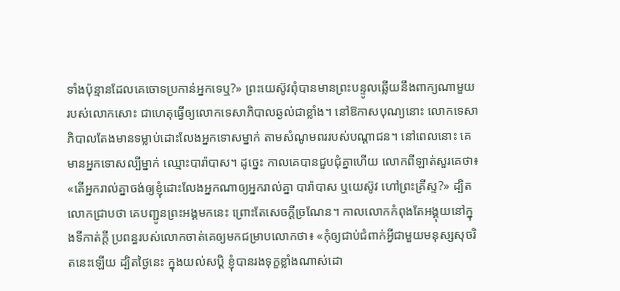ទាំងប៉ុន្មានដែលគេចោទប្រកាន់អ្នកទេឬ?» ព្រះយេស៊ូវពុំបានមានព្រះបន្ទូលឆ្លើយនឹងពាក្យណាមួយរបស់លោកសោះ ជាហេតុធ្វើឲ្យលោកទេសាភិបាលឆ្ងល់ជាខ្លាំង។ នៅឱកាសបុណ្យនោះ លោកទេសាភិបាលតែងមានទម្លាប់ដោះលែងអ្នកទោសម្នាក់ តាមសំណូមពររបស់បណ្ដាជន។ នៅពេលនោះ គេមានអ្នកទោសល្បីម្នាក់ ឈ្មោះបារ៉ាបាស។ ដូច្នេះ កាលគេបានជួបជុំគ្នាហើយ លោកពីឡាត់សួរគេថា៖ «តើអ្នករាល់គ្នាចង់ឲ្យខ្ញុំដោះលែងអ្នកណាឲ្យអ្នករាល់គ្នា បារ៉ាបាស ឬយេស៊ូវ ហៅព្រះគ្រីស្ទ?» ដ្បិតលោកជ្រាបថា គេបញ្ជូនព្រះអង្គមកនេះ ព្រោះតែសេចក្ដីច្រណែន។ កាលលោកកំពុងតែអង្គុយនៅក្នុងទីកាត់ក្តី ប្រពន្ធរបស់លោកចាត់គេឲ្យមកជម្រាបលោកថា៖ «កុំឲ្យជាប់ជំពាក់អ្វីជាមួយមនុស្សសុចរិតនេះឡើយ ដ្បិតថ្ងៃនេះ ក្នុងយល់សប្ដិ ខ្ញុំបានរងទុក្ខខ្លាំងណាស់ដោ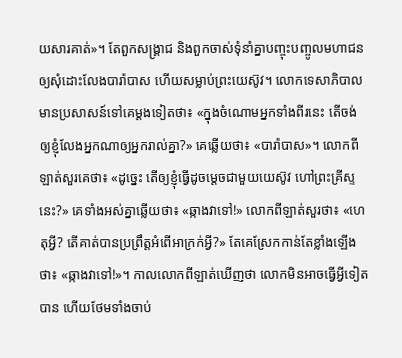យសារគាត់»។ តែពួកសង្គ្រាជ និងពួកចាស់ទុំនាំគ្នាបញ្ចុះបញ្ចូលមហាជន ឲ្យសុំដោះលែងបារ៉ាបាស ហើយសម្លាប់ព្រះយេស៊ូវ។ លោកទេសាភិបាលមានប្រសាសន៍ទៅគេម្ដងទៀតថា៖ «ក្នុងចំណោមអ្នកទាំងពីរនេះ តើចង់ឲ្យខ្ញុំលែងអ្នកណាឲ្យអ្នករាល់គ្នា?» គេឆ្លើយថា៖ «បារ៉ាបាស»។ លោកពីឡាត់សួរគេថា៖ «ដូច្នេះ តើឲ្យខ្ញុំធ្វើដូចម្តេចជាមួយយេស៊ូវ ហៅព្រះគ្រីស្ទនេះ?» គេទាំងអស់គ្នាឆ្លើយថា៖ «ឆ្កាងវាទៅ!» លោកពីឡាត់សួរថា៖ «ហេតុអ្វី? តើគាត់បានប្រព្រឹត្តអំពើអាក្រក់អ្វី?» តែគេស្រែកកាន់តែខ្លាំងឡើងថា៖ «ឆ្កាងវាទៅ!»។ កាលលោកពីឡាត់ឃើញថា លោកមិនអាចធ្វើអ្វីទៀតបាន ហើយថែមទាំងចាប់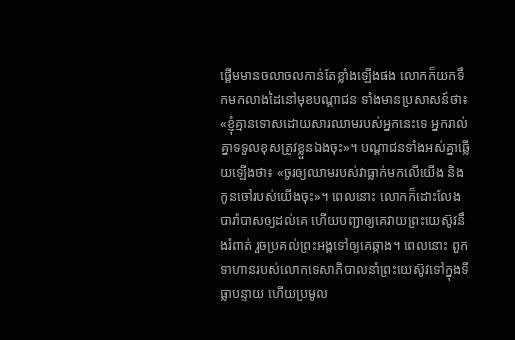ផ្ដើមមានចលាចលកាន់តែខ្លាំងឡើងផង លោកក៏យកទឹកមកលាងដៃនៅមុខបណ្តាជន ទាំងមានប្រសាសន៍ថា៖ «ខ្ញុំគ្មានទោសដោយសារឈាមរបស់អ្នកនេះទេ អ្នករាល់គ្នាទទួលខុសត្រូវខ្លួនឯងចុះ»។ បណ្តាជនទាំងអស់គ្នាឆ្លើយឡើងថា៖ «ចូរឲ្យឈាមរបស់វាធ្លាក់មកលើយើង និងកូនចៅរបស់យើងចុះ»។ ពេលនោះ លោកក៏ដោះលែងបារ៉ាបាសឲ្យដល់គេ ហើយបញ្ជាឲ្យគេវាយព្រះយេស៊ូវនឹងរំពាត់ រួចប្រគល់ព្រះអង្គទៅឲ្យគេឆ្កាង។ ពេលនោះ ពួកទាហានរបស់លោកទេសាភិបាលនាំព្រះយេស៊ូវទៅក្នុងទីធ្លាបន្ទាយ ហើយប្រមូល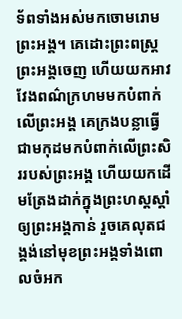ទ័ពទាំងអស់មកចោមរោមព្រះអង្គ។ គេដោះព្រះពស្ត្រព្រះអង្គចេញ ហើយយកអាវវែងពណ៌ក្រហមមកបំពាក់លើព្រះអង្គ គេក្រងបន្លាធ្វើជាមកុដមកបំពាក់លើព្រះសិររបស់ព្រះអង្គ ហើយយកដើមត្រែងដាក់ក្នុងព្រះហស្តស្តាំឲ្យព្រះអង្គកាន់ រួចគេលុតជង្គង់នៅមុខព្រះអង្គទាំងពោលចំអក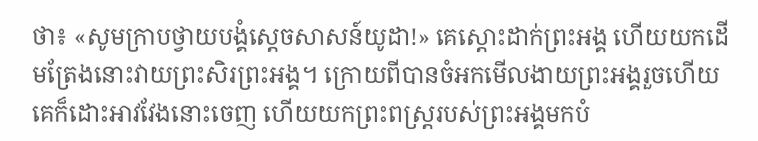ថា៖ «សូមក្រាបថ្វាយបង្គំស្តេចសាសន៍យូដា!» គេស្តោះដាក់ព្រះអង្គ ហើយយកដើមត្រែងនោះវាយព្រះសិរព្រះអង្គ។ ក្រោយពីបានចំអកមើលងាយព្រះអង្គរួចហើយ គេក៏ដោះអាវវែងនោះចេញ ហើយយកព្រះពស្ត្ររបស់ព្រះអង្គមកបំ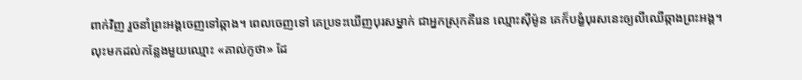ពាក់វិញ រួចនាំព្រះអង្គចេញទៅឆ្កាង។ ពេលចេញទៅ គេប្រទះឃើញបុរសម្នាក់ ជាអ្នកស្រុកគីរេន ឈ្មោះស៊ីម៉ូន គេក៏បង្ខំបុរសនេះឲ្យលីឈើឆ្កាងព្រះអង្គ។ លុះមកដល់កន្លែងមួយឈ្មោះ «គាល់កូថា» ដែ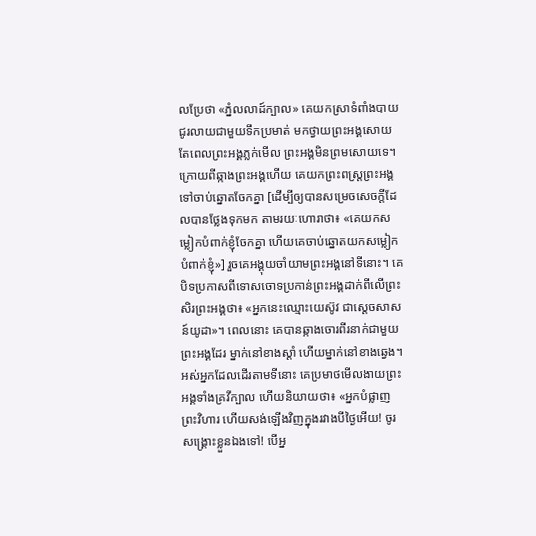លប្រែថា «ភ្នំលលាដ៍ក្បាល» គេយកស្រាទំពាំងបាយជូរលាយជាមួយទឹកប្រមាត់ មកថ្វាយព្រះអង្គសោយ តែពេលព្រះអង្គភ្លក់មើល ព្រះអង្គមិនព្រមសោយទេ។ ក្រោយពីឆ្កាងព្រះអង្គហើយ គេយកព្រះពស្ត្រព្រះអង្គទៅចាប់ឆ្នោតចែកគ្នា [ដើម្បីឲ្យបានសម្រេចសេចក្ដីដែលបានថ្លែងទុកមក តាមរយៈហោរាថា៖ «គេយកសម្លៀកបំពាក់ខ្ញុំចែកគ្នា ហើយគេចាប់ឆ្នោតយកសម្លៀកបំពាក់ខ្ញុំ»] រួចគេអង្គុយចាំយាមព្រះអង្គនៅទីនោះ។ គេបិទប្រកាសពីទោសចោទប្រកាន់ព្រះអង្គដាក់ពីលើព្រះសិរព្រះអង្គថា៖ «អ្នកនេះឈ្មោះយេស៊ូវ ជាស្តេចសាសន៍យូដា»។ ពេលនោះ គេបានឆ្កាងចោរពីរនាក់ជាមួយព្រះអង្គដែរ ម្នាក់នៅខាងស្តាំ ហើយម្នាក់នៅខាងឆ្វេង។ អស់អ្នកដែលដើរតាមទីនោះ គេប្រមាថមើលងាយព្រះអង្គទាំងគ្រវីក្បាល ហើយនិយាយថា៖ «អ្នកបំផ្លាញព្រះវិហារ ហើយសង់ឡើងវិញក្នុងរវាងបីថ្ងៃអើយ! ចូរសង្គ្រោះខ្លួនឯងទៅ! បើអ្ន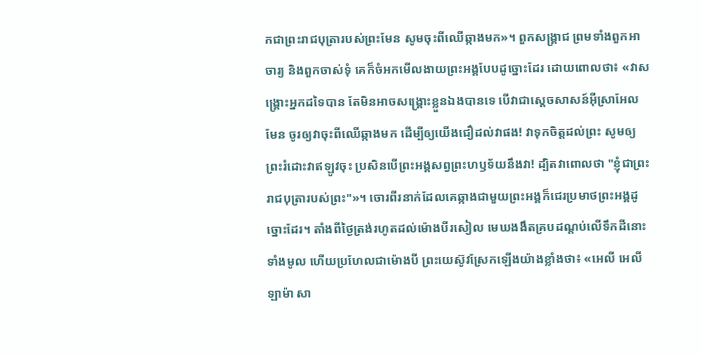កជាព្រះរាជបុត្រារបស់ព្រះមែន សូមចុះពីឈើឆ្កាងមក»។ ពួកសង្គ្រាជ ព្រមទាំងពួកអាចារ្យ និងពួកចាស់ទុំ គេក៏ចំអកមើលងាយព្រះអង្គបែបដូច្នោះដែរ ដោយពោលថា៖ «វាសង្គ្រោះអ្នកដទៃបាន តែមិនអាចសង្គ្រោះខ្លួនឯងបានទេ បើវាជាស្តេចសាសន៍អ៊ីស្រាអែលមែន ចូរឲ្យវាចុះពីឈើឆ្កាងមក ដើម្បីឲ្យយើងជឿដល់វាផង! វាទុកចិត្តដល់ព្រះ សូមឲ្យព្រះរំដោះវាឥឡូវចុះ ប្រសិនបើព្រះអង្គសព្វព្រះហឫទ័យនឹងវា! ដ្បិតវាពោលថា "ខ្ញុំជាព្រះរាជបុត្រារបស់ព្រះ"»។ ចោរពីរនាក់ដែលគេឆ្កាងជាមួយព្រះអង្គក៏ជេរប្រមាថព្រះអង្គដូច្នោះដែរ។ តាំងពីថ្ងៃត្រង់រហូតដល់ម៉ោងបីរសៀល មេឃងងឹតគ្របដណ្ដប់លើទឹកដីនោះទាំងមូល ហើយប្រហែលជាម៉ោងបី ព្រះយេស៊ូវស្រែកឡើងយ៉ាងខ្លាំងថា៖ «អេលី អេលី ឡាម៉ា សា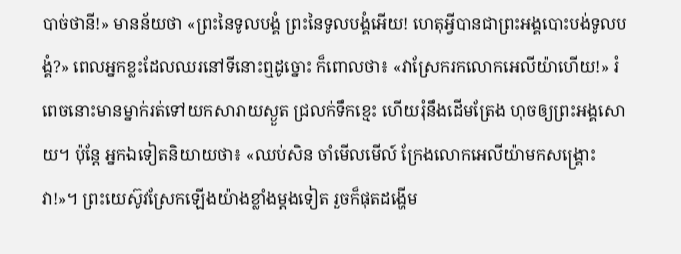បាច់ថានី!» មានន័យថា «ព្រះនៃទូលបង្គំ ព្រះនៃទូលបង្គំអើយ! ហេតុអ្វីបានជាព្រះអង្គបោះបង់ទូលបង្គំ?» ពេលអ្នកខ្លះដែលឈរនៅទីនោះឮដូច្នោះ ក៏ពោលថា៖ «វាស្រែករកលោកអេលីយ៉ាហើយ!» រំពេចនោះមានម្នាក់រត់ទៅយកសារាយស្ងួត ជ្រលក់ទឹកខ្មេះ ហើយរុំនឹងដើមត្រែង ហុចឲ្យព្រះអង្គសោយ។ ប៉ុន្តែ អ្នកឯទៀតនិយាយថា៖ «ឈប់សិន ចាំមើលមើល៍ ក្រែងលោកអេលីយ៉ាមកសង្គ្រោះវា!»។ ព្រះយេស៊ូវស្រែកឡើងយ៉ាងខ្លាំងម្តងទៀត រួចក៏ផុតដង្ហើម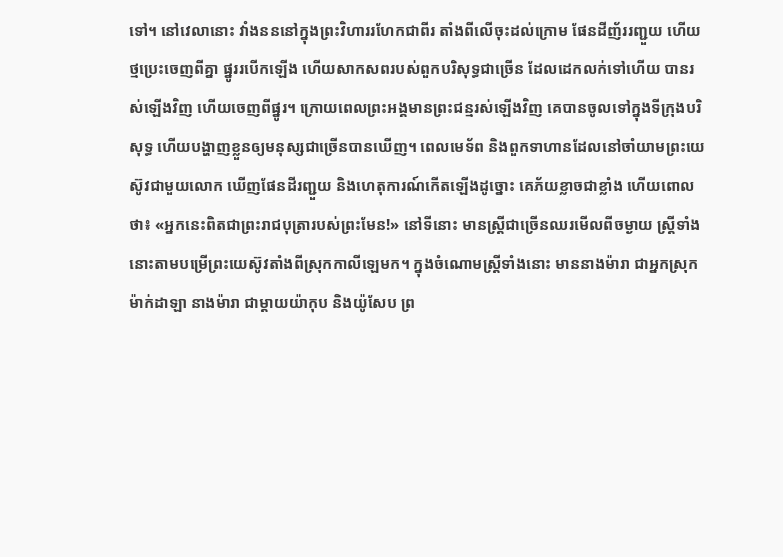ទៅ។ នៅវេលានោះ វាំងនននៅក្នុងព្រះវិហាររហែកជាពីរ តាំងពីលើចុះដល់ក្រោម ផែនដីញ័ររញ្ជួយ ហើយថ្មប្រេះចេញពីគ្នា ផ្នូររបើកឡើង ហើយសាកសពរបស់ពួកបរិសុទ្ធជាច្រើន ដែលដេកលក់ទៅហើយ បានរស់ឡើងវិញ ហើយចេញពីផ្នូរ។ ក្រោយពេលព្រះអង្គមានព្រះជន្មរស់ឡើងវិញ គេបានចូលទៅក្នុងទីក្រុងបរិសុទ្ធ ហើយបង្ហាញខ្លួនឲ្យមនុស្សជាច្រើនបានឃើញ។ ពេលមេទ័ព និងពួកទាហានដែលនៅចាំយាមព្រះយេស៊ូវជាមួយលោក ឃើញផែនដីរញ្ជួយ និងហេតុការណ៍កើតឡើងដូច្នោះ គេភ័យខ្លាចជាខ្លាំង ហើយពោលថា៖ «អ្នកនេះពិតជាព្រះរាជបុត្រារបស់ព្រះមែន!» នៅទីនោះ មានស្ត្រីជាច្រើនឈរមើលពីចម្ងាយ ស្ត្រីទាំងនោះតាមបម្រើព្រះយេស៊ូវតាំងពីស្រុកកាលីឡេមក។ ក្នុងចំណោមស្ត្រីទាំងនោះ មាននាងម៉ារា ជាអ្នកស្រុកម៉ាក់ដាឡា នាងម៉ារា ជាម្តាយយ៉ាកុប និងយ៉ូសែប ព្រ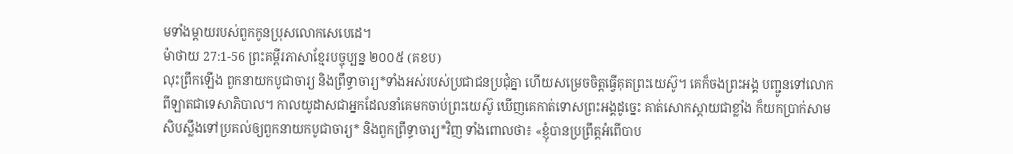មទាំងម្តាយរបស់ពួកកូនប្រុសលោកសេបេដេ។
ម៉ាថាយ 27:1-56 ព្រះគម្ពីរភាសាខ្មែរបច្ចុប្បន្ន ២០០៥ (គខប)
លុះព្រឹកឡើង ពួកនាយកបូជាចារ្យ និងព្រឹទ្ធាចារ្យ*ទាំងអស់របស់ប្រជាជនប្រជុំគ្នា ហើយសម្រេចចិត្តធ្វើគុតព្រះយេស៊ូ។ គេក៏ចងព្រះអង្គ បញ្ជូនទៅលោកពីឡាតជាទេសាភិបាល។ កាលយូដាសជាអ្នកដែលនាំគេមកចាប់ព្រះយេស៊ូ ឃើញគេកាត់ទោសព្រះអង្គដូច្នេះ គាត់សោកស្ដាយជាខ្លាំង ក៏យកប្រាក់សាមសិបស្លឹងទៅប្រគល់ឲ្យពួកនាយកបូជាចារ្យ* និងពួកព្រឹទ្ធាចារ្យ*វិញ ទាំងពោលថា៖ «ខ្ញុំបានប្រព្រឹត្តអំពើបាប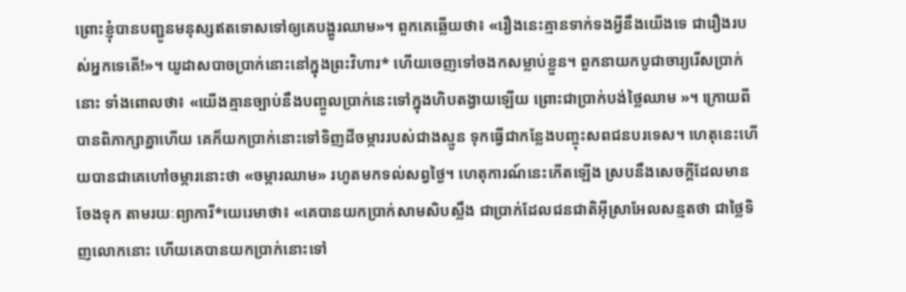ព្រោះខ្ញុំបានបញ្ជូនមនុស្សឥតទោសទៅឲ្យគេបង្ហូរឈាម»។ ពួកគេឆ្លើយថា៖ «រឿងនេះគ្មានទាក់ទងអ្វីនឹងយើងទេ ជារឿងរបស់អ្នកទេតើ!»។ យូដាសបាចប្រាក់នោះនៅក្នុងព្រះវិហារ* ហើយចេញទៅចងកសម្លាប់ខ្លួន។ ពួកនាយកបូជាចារ្យរើសប្រាក់នោះ ទាំងពោលថា៖ «យើងគ្មានច្បាប់នឹងបញ្ចូលប្រាក់នេះទៅក្នុងហិបតង្វាយឡើយ ព្រោះជាប្រាក់បង់ថ្លៃឈាម »។ ក្រោយពីបានពិភាក្សាគ្នាហើយ គេក៏យកប្រាក់នោះទៅទិញដីចម្ការរបស់ជាងស្មូន ទុកធ្វើជាកន្លែងបញ្ចុះសពជនបរទេស។ ហេតុនេះហើយបានជាគេហៅចម្ការនោះថា «ចម្ការឈាម» រហូតមកទល់សព្វថ្ងៃ។ ហេតុការណ៍នេះកើតឡើង ស្របនឹងសេចក្ដីដែលមានចែងទុក តាមរយៈព្យាការី*យេរេមាថា៖ «គេបានយកប្រាក់សាមសិបស្លឹង ជាប្រាក់ដែលជនជាតិអ៊ីស្រាអែលសន្មតថា ជាថ្លៃទិញលោកនោះ ហើយគេបានយកប្រាក់នោះទៅ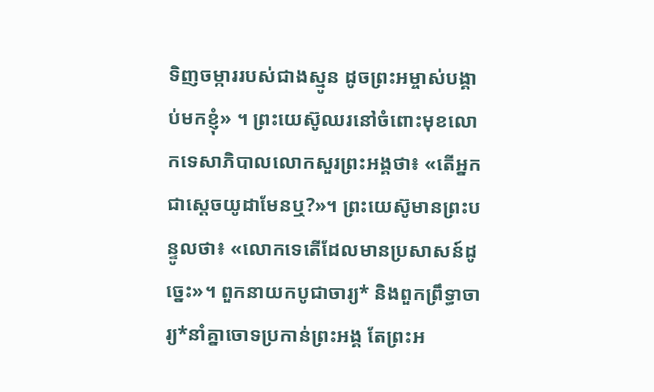ទិញចម្ការរបស់ជាងស្មូន ដូចព្រះអម្ចាស់បង្គាប់មកខ្ញុំ» ។ ព្រះយេស៊ូឈរនៅចំពោះមុខលោកទេសាភិបាលលោកសួរព្រះអង្គថា៖ «តើអ្នកជាស្ដេចយូដាមែនឬ?»។ ព្រះយេស៊ូមានព្រះបន្ទូលថា៖ «លោកទេតើដែលមានប្រសាសន៍ដូច្នេះ»។ ពួកនាយកបូជាចារ្យ* និងពួកព្រឹទ្ធាចារ្យ*នាំគ្នាចោទប្រកាន់ព្រះអង្គ តែព្រះអ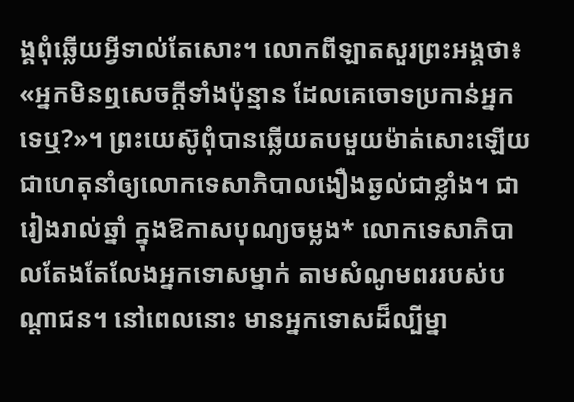ង្គពុំឆ្លើយអ្វីទាល់តែសោះ។ លោកពីឡាតសួរព្រះអង្គថា៖ «អ្នកមិនឮសេចក្ដីទាំងប៉ុន្មាន ដែលគេចោទប្រកាន់អ្នកទេឬ?»។ ព្រះយេស៊ូពុំបានឆ្លើយតបមួយម៉ាត់សោះឡើយ ជាហេតុនាំឲ្យលោកទេសាភិបាលងឿងឆ្ងល់ជាខ្លាំង។ ជារៀងរាល់ឆ្នាំ ក្នុងឱកាសបុណ្យចម្លង* លោកទេសាភិបាលតែងតែលែងអ្នកទោសម្នាក់ តាមសំណូមពររបស់បណ្ដាជន។ នៅពេលនោះ មានអ្នកទោសដ៏ល្បីម្នា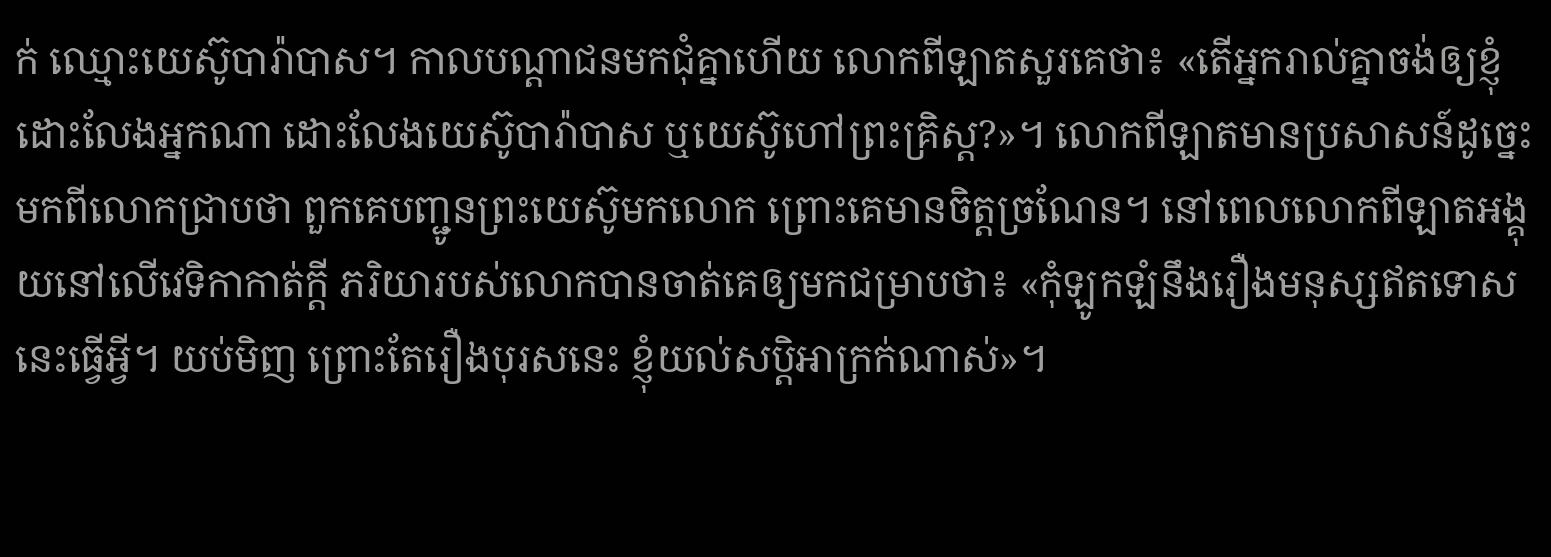ក់ ឈ្មោះយេស៊ូបារ៉ាបាស។ កាលបណ្ដាជនមកជុំគ្នាហើយ លោកពីឡាតសួរគេថា៖ «តើអ្នករាល់គ្នាចង់ឲ្យខ្ញុំដោះលែងអ្នកណា ដោះលែងយេស៊ូបារ៉ាបាស ឬយេស៊ូហៅព្រះគ្រិស្ត?»។ លោកពីឡាតមានប្រសាសន៍ដូច្នេះ មកពីលោកជ្រាបថា ពួកគេបញ្ជូនព្រះយេស៊ូមកលោក ព្រោះគេមានចិត្តច្រណែន។ នៅពេលលោកពីឡាតអង្គុយនៅលើវេទិកាកាត់ក្ដី ភរិយារបស់លោកបានចាត់គេឲ្យមកជម្រាបថា៖ «កុំឡូកឡំនឹងរឿងមនុស្សឥតទោសនេះធ្វើអ្វី។ យប់មិញ ព្រោះតែរឿងបុរសនេះ ខ្ញុំយល់សប្ដិអាក្រក់ណាស់»។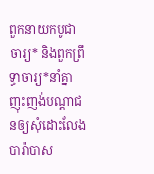ពួកនាយកបូជាចារ្យ* និងពួកព្រឹទ្ធាចារ្យ*នាំគ្នាញុះញង់បណ្ដាជនឲ្យសុំដោះលែងបារ៉ាបាស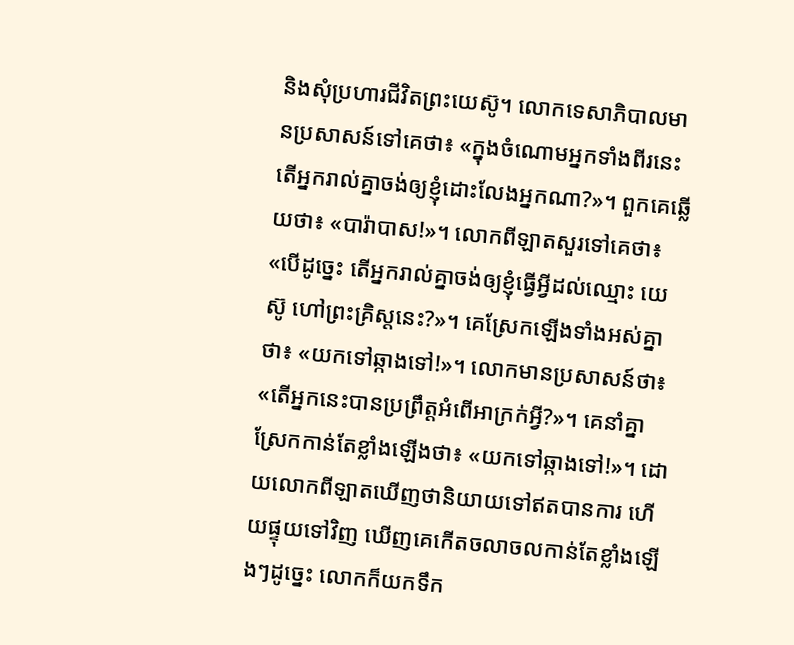និងសុំប្រហារជីវិតព្រះយេស៊ូ។ លោកទេសាភិបាលមានប្រសាសន៍ទៅគេថា៖ «ក្នុងចំណោមអ្នកទាំងពីរនេះ តើអ្នករាល់គ្នាចង់ឲ្យខ្ញុំដោះលែងអ្នកណា?»។ ពួកគេឆ្លើយថា៖ «បារ៉ាបាស!»។ លោកពីឡាតសួរទៅគេថា៖ «បើដូច្នេះ តើអ្នករាល់គ្នាចង់ឲ្យខ្ញុំធ្វើអ្វីដល់ឈ្មោះ យេស៊ូ ហៅព្រះគ្រិស្តនេះ?»។ គេស្រែកឡើងទាំងអស់គ្នាថា៖ «យកទៅឆ្កាងទៅ!»។ លោកមានប្រសាសន៍ថា៖ «តើអ្នកនេះបានប្រព្រឹត្តអំពើអាក្រក់អ្វី?»។ គេនាំគ្នាស្រែកកាន់តែខ្លាំងឡើងថា៖ «យកទៅឆ្កាងទៅ!»។ ដោយលោកពីឡាតឃើញថានិយាយទៅឥតបានការ ហើយផ្ទុយទៅវិញ ឃើញគេកើតចលាចលកាន់តែខ្លាំងឡើងៗដូច្នេះ លោកក៏យកទឹក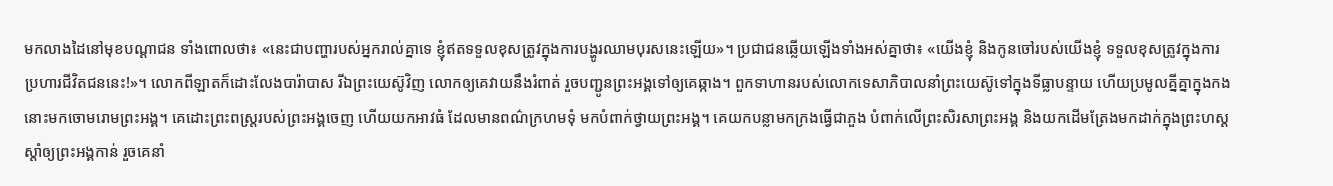មកលាងដៃនៅមុខបណ្ដាជន ទាំងពោលថា៖ «នេះជាបញ្ហារបស់អ្នករាល់គ្នាទេ ខ្ញុំឥតទទួលខុសត្រូវក្នុងការបង្ហូរឈាមបុរសនេះឡើយ»។ ប្រជាជនឆ្លើយឡើងទាំងអស់គ្នាថា៖ «យើងខ្ញុំ និងកូនចៅរបស់យើងខ្ញុំ ទទួលខុសត្រូវក្នុងការប្រហារជីវិតជននេះ!»។ លោកពីឡាតក៏ដោះលែងបារ៉ាបាស រីឯព្រះយេស៊ូវិញ លោកឲ្យគេវាយនឹងរំពាត់ រួចបញ្ជូនព្រះអង្គទៅឲ្យគេឆ្កាង។ ពួកទាហានរបស់លោកទេសាភិបាលនាំព្រះយេស៊ូទៅក្នុងទីធ្លាបន្ទាយ ហើយប្រមូលគ្នីគ្នាក្នុងកងនោះមកចោមរោមព្រះអង្គ។ គេដោះព្រះពស្ដ្ររបស់ព្រះអង្គចេញ ហើយយកអាវធំ ដែលមានពណ៌ក្រហមទុំ មកបំពាក់ថ្វាយព្រះអង្គ។ គេយកបន្លាមកក្រងធ្វើជាភួង បំពាក់លើព្រះសិរសាព្រះអង្គ និងយកដើមត្រែងមកដាក់ក្នុងព្រះហស្ដស្ដាំឲ្យព្រះអង្គកាន់ រួចគេនាំ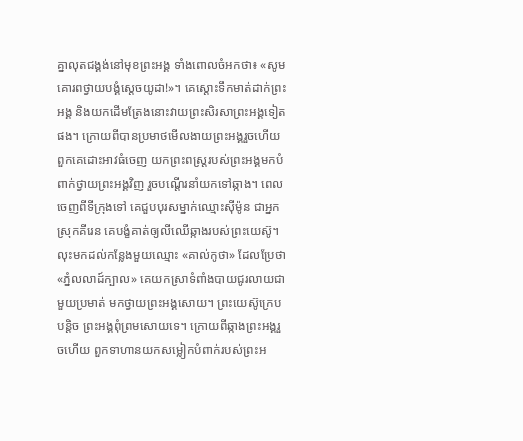គ្នាលុតជង្គង់នៅមុខព្រះអង្គ ទាំងពោលចំអកថា៖ «សូមគោរពថ្វាយបង្គំស្ដេចយូដា!»។ គេស្ដោះទឹកមាត់ដាក់ព្រះអង្គ និងយកដើមត្រែងនោះវាយព្រះសិរសាព្រះអង្គទៀតផង។ ក្រោយពីបានប្រមាថមើលងាយព្រះអង្គរួចហើយ ពួកគេដោះអាវធំចេញ យកព្រះពស្ដ្ររបស់ព្រះអង្គមកបំពាក់ថ្វាយព្រះអង្គវិញ រួចបណ្ដើរនាំយកទៅឆ្កាង។ ពេលចេញពីទីក្រុងទៅ គេជួបបុរសម្នាក់ឈ្មោះស៊ីម៉ូន ជាអ្នកស្រុកគីរេន គេបង្ខំគាត់ឲ្យលីឈើឆ្កាងរបស់ព្រះយេស៊ូ។ លុះមកដល់កន្លែងមួយឈ្មោះ «គាល់កូថា» ដែលប្រែថា «ភ្នំលលាដ៍ក្បាល» គេយកស្រាទំពាំងបាយជូរលាយជាមួយប្រមាត់ មកថ្វាយព្រះអង្គសោយ។ ព្រះយេស៊ូក្រេបបន្ដិច ព្រះអង្គពុំព្រមសោយទេ។ ក្រោយពីឆ្កាងព្រះអង្គរួចហើយ ពួកទាហានយកសម្លៀកបំពាក់របស់ព្រះអ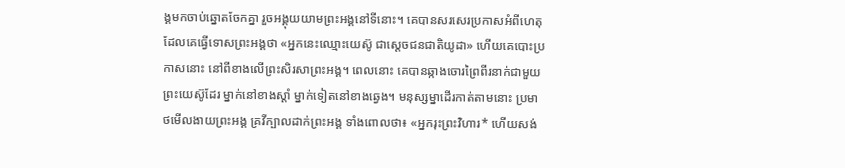ង្គមកចាប់ឆ្នោតចែកគ្នា រួចអង្គុយយាមព្រះអង្គនៅទីនោះ។ គេបានសរសេរប្រកាសអំពីហេតុដែលគេធ្វើទោសព្រះអង្គថា «អ្នកនេះឈ្មោះយេស៊ូ ជាស្ដេចជនជាតិយូដា» ហើយគេបោះប្រកាសនោះ នៅពីខាងលើព្រះសិរសាព្រះអង្គ។ ពេលនោះ គេបានឆ្កាងចោរព្រៃពីរនាក់ជាមួយព្រះយេស៊ូដែរ ម្នាក់នៅខាងស្ដាំ ម្នាក់ទៀតនៅខាងឆ្វេង។ មនុស្សម្នាដើរកាត់តាមនោះ ប្រមាថមើលងាយព្រះអង្គ គ្រវីក្បាលដាក់ព្រះអង្គ ទាំងពោលថា៖ «អ្នករុះព្រះវិហារ* ហើយសង់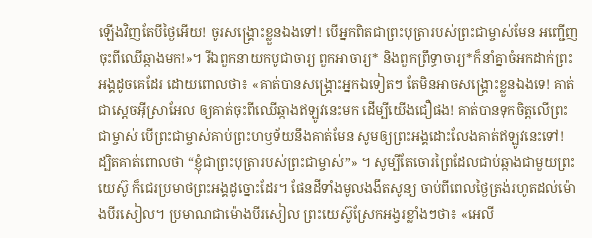ឡើងវិញតែបីថ្ងៃអើយ! ចូរសង្គ្រោះខ្លួនឯងទៅ! បើអ្នកពិតជាព្រះបុត្រារបស់ព្រះជាម្ចាស់មែន អញ្ជើញចុះពីឈើឆ្កាងមក!»។ រីឯពួកនាយកបូជាចារ្យ ពួកអាចារ្យ* និងពួកព្រឹទ្ធាចារ្យ*ក៏នាំគ្នាចំអកដាក់ព្រះអង្គដូចគេដែរ ដោយពោលថា៖ «គាត់បានសង្គ្រោះអ្នកឯទៀតៗ តែមិនអាចសង្គ្រោះខ្លួនឯងទេ! គាត់ជាស្ដេចអ៊ីស្រាអែល ឲ្យគាត់ចុះពីឈើឆ្កាងឥឡូវនេះមក ដើម្បីយើងជឿផង! គាត់បានទុកចិត្តលើព្រះជាម្ចាស់ បើព្រះជាម្ចាស់គាប់ព្រះហឫទ័យនឹងគាត់មែន សូមឲ្យព្រះអង្គដោះលែងគាត់ឥឡូវនេះទៅ! ដ្បិតគាត់ពោលថា “ខ្ញុំជាព្រះបុត្រារបស់ព្រះជាម្ចាស់”» ។ សូម្បីតែចោរព្រៃដែលជាប់ឆ្កាងជាមួយព្រះយេស៊ូ ក៏ជេរប្រមាថព្រះអង្គដូច្នោះដែរ។ ផែនដីទាំងមូលងងឹតសូន្យ ចាប់ពីពេលថ្ងៃត្រង់រហូតដល់ម៉ោងបីរសៀល។ ប្រមាណជាម៉ោងបីរសៀល ព្រះយេស៊ូស្រែកអង្វរខ្លាំងៗថា៖ «អេលី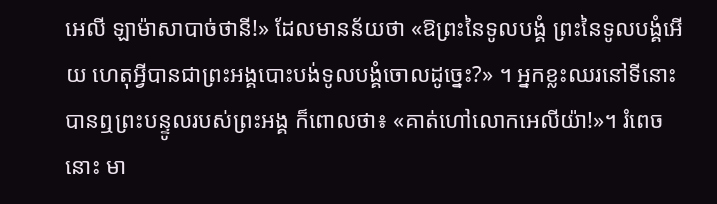អេលី ឡាម៉ាសាបាច់ថានី!» ដែលមានន័យថា «ឱព្រះនៃទូលបង្គំ ព្រះនៃទូលបង្គំអើយ ហេតុអ្វីបានជាព្រះអង្គបោះបង់ទូលបង្គំចោលដូច្នេះ?» ។ អ្នកខ្លះឈរនៅទីនោះបានឮព្រះបន្ទូលរបស់ព្រះអង្គ ក៏ពោលថា៖ «គាត់ហៅលោកអេលីយ៉ា!»។ រំពេចនោះ មា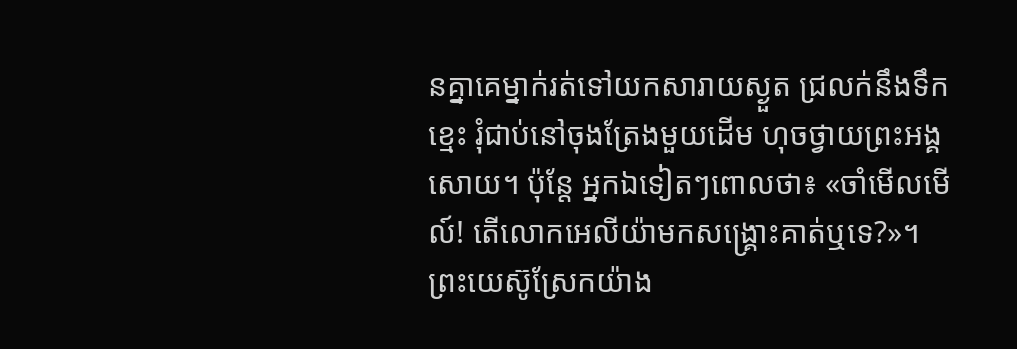នគ្នាគេម្នាក់រត់ទៅយកសារាយស្ងួត ជ្រលក់នឹងទឹកខ្មេះ រុំជាប់នៅចុងត្រែងមួយដើម ហុចថ្វាយព្រះអង្គសោយ។ ប៉ុន្តែ អ្នកឯទៀតៗពោលថា៖ «ចាំមើលមើល៍! តើលោកអេលីយ៉ាមកសង្គ្រោះគាត់ឬទេ?»។ ព្រះយេស៊ូស្រែកយ៉ាង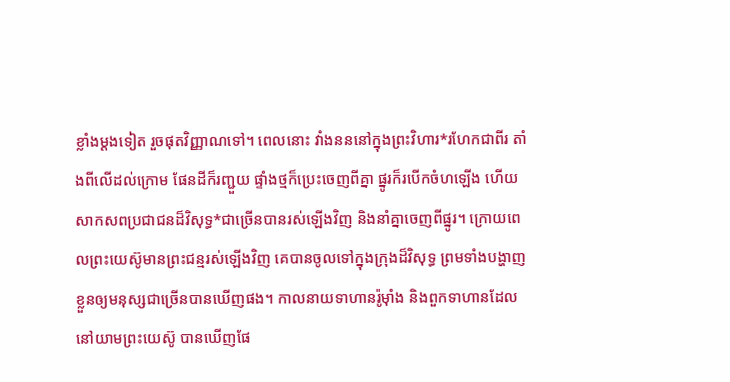ខ្លាំងម្ដងទៀត រួចផុតវិញ្ញាណទៅ។ ពេលនោះ វាំងនននៅក្នុងព្រះវិហារ*រហែកជាពីរ តាំងពីលើដល់ក្រោម ផែនដីក៏រញ្ជួយ ផ្ទាំងថ្មក៏ប្រេះចេញពីគ្នា ផ្នូរក៏របើកចំហឡើង ហើយសាកសពប្រជាជនដ៏វិសុទ្ធ*ជាច្រើនបានរស់ឡើងវិញ និងនាំគ្នាចេញពីផ្នូរ។ ក្រោយពេលព្រះយេស៊ូមានព្រះជន្មរស់ឡើងវិញ គេបានចូលទៅក្នុងក្រុងដ៏វិសុទ្ធ ព្រមទាំងបង្ហាញខ្លួនឲ្យមនុស្សជាច្រើនបានឃើញផង។ កាលនាយទាហានរ៉ូម៉ាំង និងពួកទាហានដែលនៅយាមព្រះយេស៊ូ បានឃើញផែ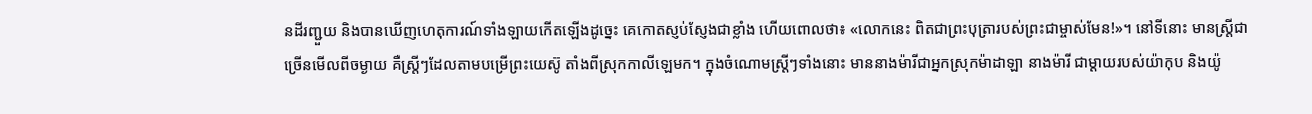នដីរញ្ជួយ និងបានឃើញហេតុការណ៍ទាំងឡាយកើតឡើងដូច្នេះ គេកោតស្ញប់ស្ញែងជាខ្លាំង ហើយពោលថា៖ «លោកនេះ ពិតជាព្រះបុត្រារបស់ព្រះជាម្ចាស់មែន!»។ នៅទីនោះ មានស្ត្រីជាច្រើនមើលពីចម្ងាយ គឺស្ត្រីៗដែលតាមបម្រើព្រះយេស៊ូ តាំងពីស្រុកកាលីឡេមក។ ក្នុងចំណោមស្ត្រីៗទាំងនោះ មាននាងម៉ារីជាអ្នកស្រុកម៉ាដាឡា នាងម៉ារី ជាម្ដាយរបស់យ៉ាកុប និងយ៉ូ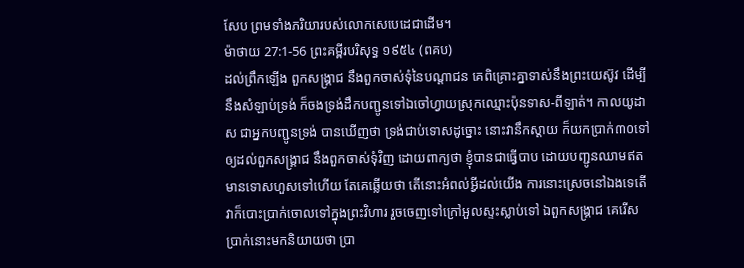សែប ព្រមទាំងភរិយារបស់លោកសេបេដេជាដើម។
ម៉ាថាយ 27:1-56 ព្រះគម្ពីរបរិសុទ្ធ ១៩៥៤ (ពគប)
ដល់ព្រឹកឡើង ពួកសង្គ្រាជ នឹងពួកចាស់ទុំនៃបណ្តាជន គេពិគ្រោះគ្នាទាស់នឹងព្រះយេស៊ូវ ដើម្បីនឹងសំឡាប់ទ្រង់ ក៏ចងទ្រង់ដឹកបញ្ជូនទៅឯចៅហ្វាយស្រុកឈ្មោះប៉ុនទាស-ពីឡាត់។ កាលយូដាស ជាអ្នកបញ្ជូនទ្រង់ បានឃើញថា ទ្រង់ជាប់ទោសដូច្នោះ នោះវានឹកស្តាយ ក៏យកប្រាក់៣០ទៅឲ្យដល់ពួកសង្គ្រាជ នឹងពួកចាស់ទុំវិញ ដោយពាក្យថា ខ្ញុំបានជាធ្វើបាប ដោយបញ្ជូនឈាមឥតមានទោសហួសទៅហើយ តែគេឆ្លើយថា តើនោះអំពល់អ្វីដល់យើង ការនោះស្រេចនៅឯងទេតើ វាក៏បោះប្រាក់ចោលទៅក្នុងព្រះវិហារ រួចចេញទៅក្រៅអួលស្ទះស្លាប់ទៅ ឯពួកសង្គ្រាជ គេរើសប្រាក់នោះមកនិយាយថា ប្រា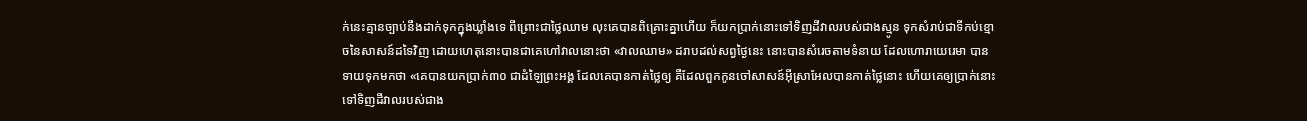ក់នេះគ្មានច្បាប់នឹងដាក់ទុកក្នុងឃ្លាំងទេ ពីព្រោះជាថ្លៃឈាម លុះគេបានពិគ្រោះគ្នាហើយ ក៏យកប្រាក់នោះទៅទិញដីវាលរបស់ជាងស្មូន ទុកសំរាប់ជាទីកប់ខ្មោចនៃសាសន៍ដទៃវិញ ដោយហេតុនោះបានជាគេហៅវាលនោះថា «វាលឈាម» ដរាបដល់សព្វថ្ងៃនេះ នោះបានសំរេចតាមទំនាយ ដែលហោរាយេរេមា បានទាយទុកមកថា «គេបានយកប្រាក់៣០ ជាដំឡៃព្រះអង្គ ដែលគេបានកាត់ថ្លៃឲ្យ គឺដែលពួកកូនចៅសាសន៍អ៊ីស្រាអែលបានកាត់ថ្លៃនោះ ហើយគេឲ្យប្រាក់នោះទៅទិញដីវាលរបស់ជាង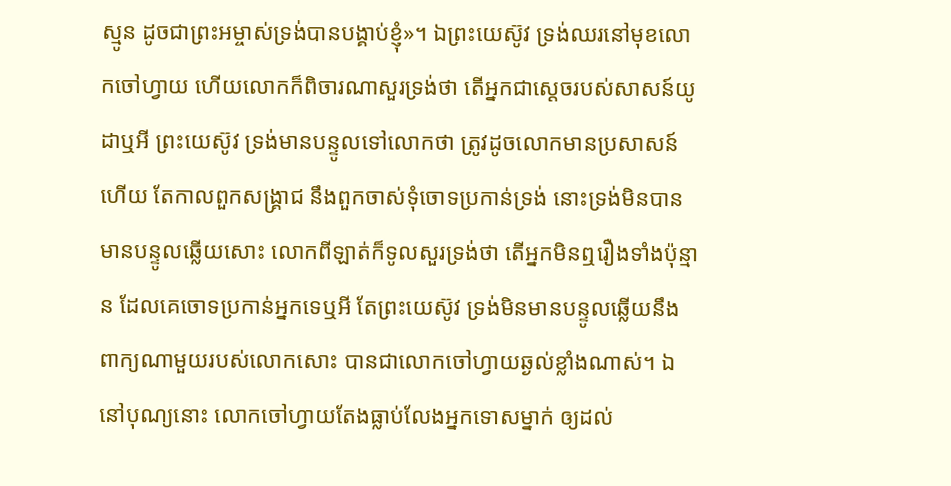ស្មូន ដូចជាព្រះអម្ចាស់ទ្រង់បានបង្គាប់ខ្ញុំ»។ ឯព្រះយេស៊ូវ ទ្រង់ឈរនៅមុខលោកចៅហ្វាយ ហើយលោកក៏ពិចារណាសួរទ្រង់ថា តើអ្នកជាស្តេចរបស់សាសន៍យូដាឬអី ព្រះយេស៊ូវ ទ្រង់មានបន្ទូលទៅលោកថា ត្រូវដូចលោកមានប្រសាសន៍ហើយ តែកាលពួកសង្គ្រាជ នឹងពួកចាស់ទុំចោទប្រកាន់ទ្រង់ នោះទ្រង់មិនបានមានបន្ទូលឆ្លើយសោះ លោកពីឡាត់ក៏ទូលសួរទ្រង់ថា តើអ្នកមិនឮរឿងទាំងប៉ុន្មាន ដែលគេចោទប្រកាន់អ្នកទេឬអី តែព្រះយេស៊ូវ ទ្រង់មិនមានបន្ទូលឆ្លើយនឹងពាក្យណាមួយរបស់លោកសោះ បានជាលោកចៅហ្វាយឆ្ងល់ខ្លាំងណាស់។ ឯនៅបុណ្យនោះ លោកចៅហ្វាយតែងធ្លាប់លែងអ្នកទោសម្នាក់ ឲ្យដល់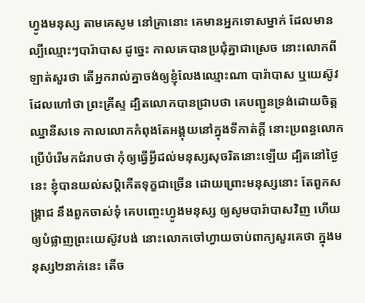ហ្វូងមនុស្ស តាមគេសូម នៅគ្រានោះ គេមានអ្នកទោសម្នាក់ ដែលមានល្បីឈ្មោះៗបារ៉ាបាស ដូច្នេះ កាលគេបានប្រជុំគ្នាជាស្រេច នោះលោកពីឡាត់សួរថា តើអ្នករាល់គ្នាចង់ឲ្យខ្ញុំលែងឈ្មោះណា បារ៉ាបាស ឬយេស៊ូវ ដែលហៅថា ព្រះគ្រីស្ទ ដ្បិតលោកបានជ្រាបថា គេបញ្ជូនទ្រង់ដោយចិត្តឈ្នានីសទេ កាលលោកកំពុងតែអង្គុយនៅក្នុងទីកាត់ក្តី នោះប្រពន្ធលោកប្រើបំរើមកជំរាបថា កុំឲ្យធ្វើអ្វីដល់មនុស្សសុចរិតនោះឡើយ ដ្បិតនៅថ្ងៃនេះ ខ្ញុំបានយល់សប្តិកើតទុក្ខជាច្រើន ដោយព្រោះមនុស្សនោះ តែពួកសង្គ្រាជ នឹងពួកចាស់ទុំ គេបញ្ចេះហ្វូងមនុស្ស ឲ្យសូមបារ៉ាបាសវិញ ហើយឲ្យបំផ្លាញព្រះយេស៊ូវបង់ នោះលោកចៅហ្វាយចាប់ពាក្យសួរគេថា ក្នុងមនុស្ស២នាក់នេះ តើច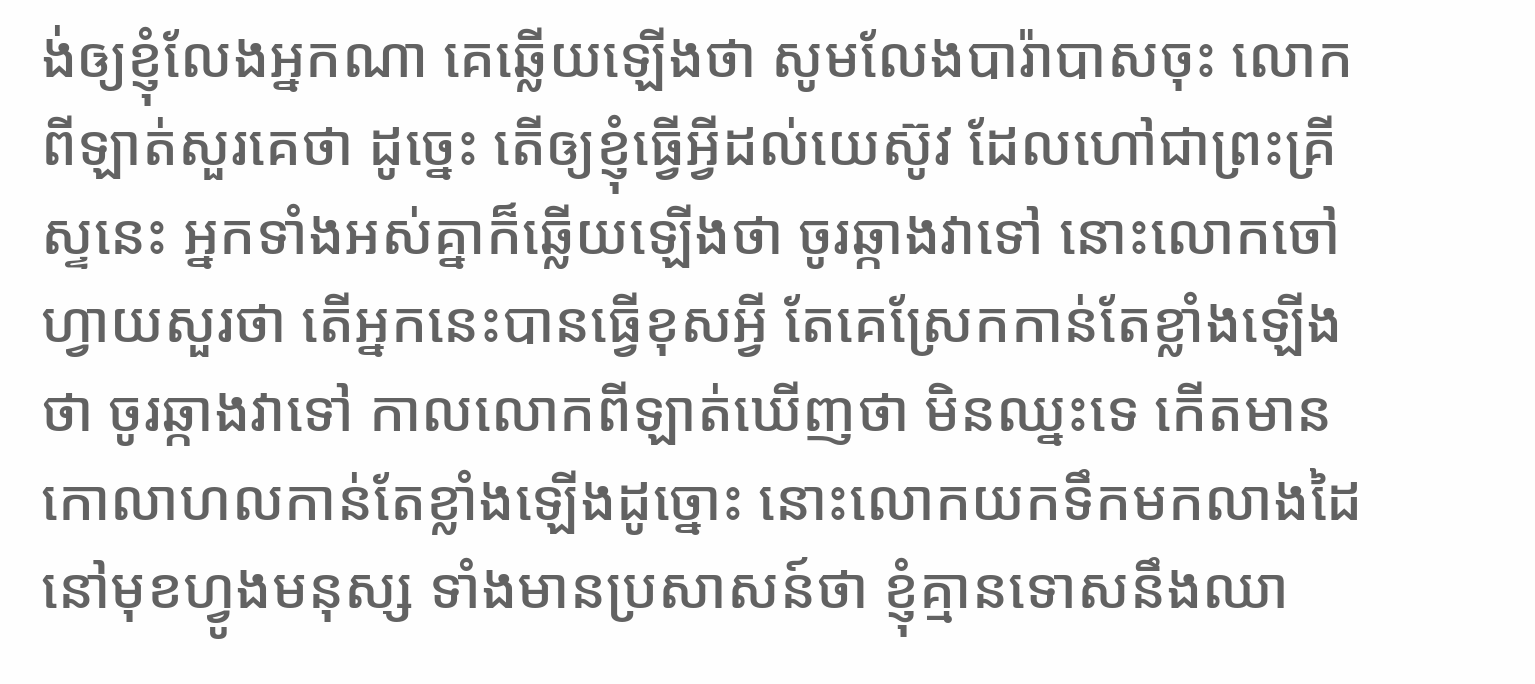ង់ឲ្យខ្ញុំលែងអ្នកណា គេឆ្លើយឡើងថា សូមលែងបារ៉ាបាសចុះ លោកពីឡាត់សួរគេថា ដូច្នេះ តើឲ្យខ្ញុំធ្វើអ្វីដល់យេស៊ូវ ដែលហៅជាព្រះគ្រីស្ទនេះ អ្នកទាំងអស់គ្នាក៏ឆ្លើយឡើងថា ចូរឆ្កាងវាទៅ នោះលោកចៅហ្វាយសួរថា តើអ្នកនេះបានធ្វើខុសអ្វី តែគេស្រែកកាន់តែខ្លាំងឡើងថា ចូរឆ្កាងវាទៅ កាលលោកពីឡាត់ឃើញថា មិនឈ្នះទេ កើតមានកោលាហលកាន់តែខ្លាំងឡើងដូច្នោះ នោះលោកយកទឹកមកលាងដៃ នៅមុខហ្វូងមនុស្ស ទាំងមានប្រសាសន៍ថា ខ្ញុំគ្មានទោសនឹងឈា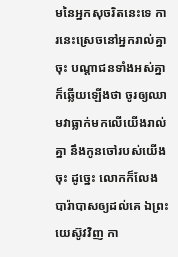មនៃអ្នកសុចរិតនេះទេ ការនេះស្រេចនៅអ្នករាល់គ្នាចុះ បណ្តាជនទាំងអស់គ្នាក៏ឆ្លើយឡើងថា ចូរឲ្យឈាមវាធ្លាក់មកលើយើងរាល់គ្នា នឹងកូនចៅរបស់យើងចុះ ដូច្នេះ លោកក៏លែងបារ៉ាបាសឲ្យដល់គេ ឯព្រះយេស៊ូវវិញ កា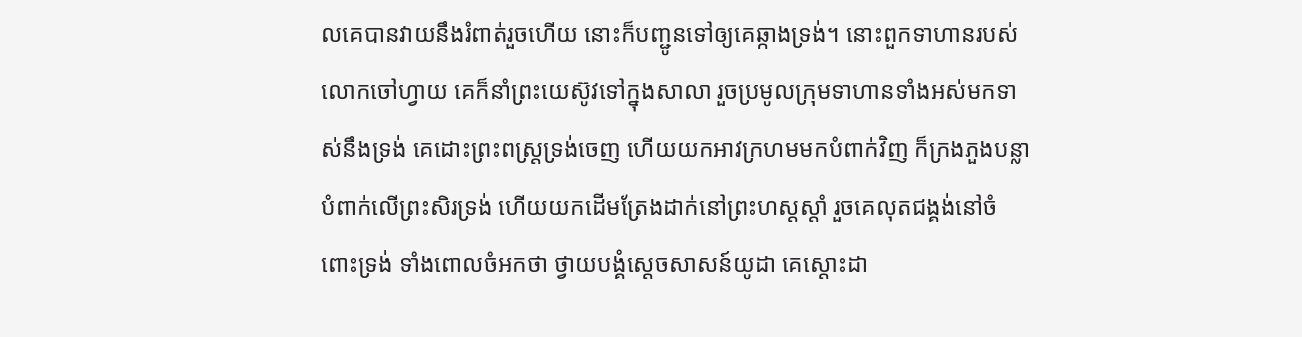លគេបានវាយនឹងរំពាត់រួចហើយ នោះក៏បញ្ជូនទៅឲ្យគេឆ្កាងទ្រង់។ នោះពួកទាហានរបស់លោកចៅហ្វាយ គេក៏នាំព្រះយេស៊ូវទៅក្នុងសាលា រួចប្រមូលក្រុមទាហានទាំងអស់មកទាស់នឹងទ្រង់ គេដោះព្រះពស្ត្រទ្រង់ចេញ ហើយយកអាវក្រហមមកបំពាក់វិញ ក៏ក្រងភួងបន្លាបំពាក់លើព្រះសិរទ្រង់ ហើយយកដើមត្រែងដាក់នៅព្រះហស្តស្តាំ រួចគេលុតជង្គង់នៅចំពោះទ្រង់ ទាំងពោលចំអកថា ថ្វាយបង្គំស្តេចសាសន៍យូដា គេស្តោះដា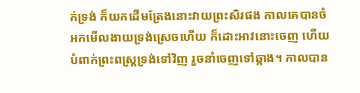ក់ទ្រង់ ក៏យកដើមត្រែងនោះវាយព្រះសិរផង កាលគេបានចំអកមើលងាយទ្រង់ស្រេចហើយ ក៏ដោះអាវនោះចេញ ហើយបំពាក់ព្រះពស្ត្រទ្រង់ទៅវិញ រួចនាំចេញទៅឆ្កាង។ កាលបាន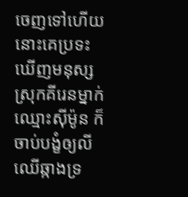ចេញទៅហើយ នោះគេប្រទះឃើញមនុស្សស្រុកគីរេនម្នាក់ឈ្មោះស៊ីម៉ូន ក៏ចាប់បង្ខំឲ្យលីឈើឆ្កាងទ្រ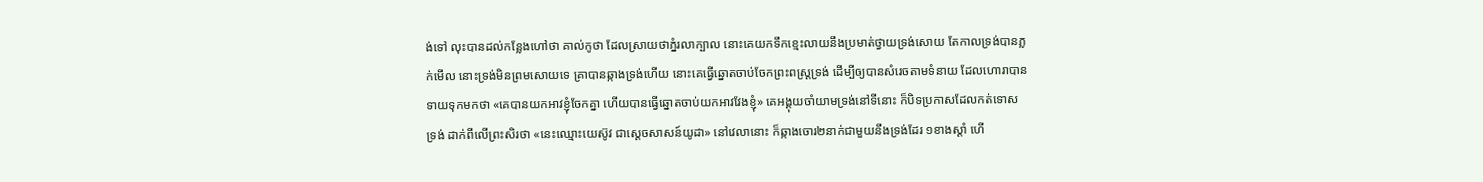ង់ទៅ លុះបានដល់កន្លែងហៅថា គាល់កូថា ដែលស្រាយថាភ្នំរលាក្បាល នោះគេយកទឹកខ្មេះលាយនឹងប្រមាត់ថ្វាយទ្រង់សោយ តែកាលទ្រង់បានភ្លក់មើល នោះទ្រង់មិនព្រមសោយទេ គ្រាបានឆ្កាងទ្រង់ហើយ នោះគេធ្វើឆ្នោតចាប់ចែកព្រះពស្ត្រទ្រង់ ដើម្បីឲ្យបានសំរេចតាមទំនាយ ដែលហោរាបានទាយទុកមកថា «គេបានយកអាវខ្ញុំចែកគ្នា ហើយបានធ្វើឆ្នោតចាប់យកអាវវែងខ្ញុំ» គេអង្គុយចាំយាមទ្រង់នៅទីនោះ ក៏បិទប្រកាសដែលកត់ទោសទ្រង់ ដាក់ពីលើព្រះសិរថា «នេះឈ្មោះយេស៊ូវ ជាស្តេចសាសន៍យូដា» នៅវេលានោះ ក៏ឆ្កាងចោរ២នាក់ជាមួយនឹងទ្រង់ដែរ ១ខាងស្តាំ ហើ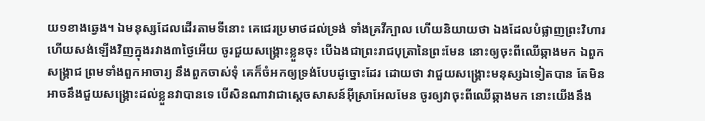យ១ខាងឆ្វេង។ ឯមនុស្សដែលដើរតាមទីនោះ គេជេរប្រមាថដល់ទ្រង់ ទាំងគ្រវីក្បាល ហើយនិយាយថា ឯងដែលបំផ្លាញព្រះវិហារ ហើយសង់ឡើងវិញក្នុងរវាង៣ថ្ងៃអើយ ចូរជួយសង្គ្រោះខ្លួនចុះ បើឯងជាព្រះរាជបុត្រានៃព្រះមែន នោះឲ្យចុះពីឈើឆ្កាងមក ឯពួកសង្គ្រាជ ព្រមទាំងពួកអាចារ្យ នឹងពួកចាស់ទុំ គេក៏ចំអកឲ្យទ្រង់បែបដូច្នោះដែរ ដោយថា វាជួយសង្គ្រោះមនុស្សឯទៀតបាន តែមិនអាចនឹងជួយសង្គ្រោះដល់ខ្លួនវាបានទេ បើសិនណាវាជាស្តេចសាសន៍អ៊ីស្រាអែលមែន ចូរឲ្យវាចុះពីឈើឆ្កាងមក នោះយើងនឹង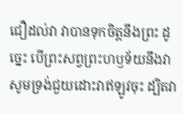ជឿដល់វា វាបានទុកចិត្តនឹងព្រះ ដូច្នេះ បើព្រះសព្វព្រះហឫទ័យនឹងវា សូមទ្រង់ជួយដោះវាឥឡូវចុះ ដ្បិតវា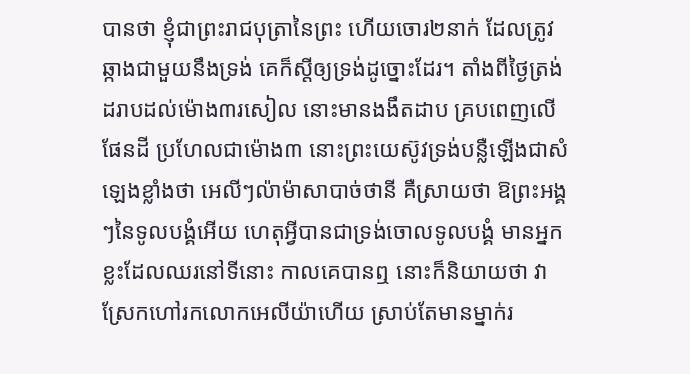បានថា ខ្ញុំជាព្រះរាជបុត្រានៃព្រះ ហើយចោរ២នាក់ ដែលត្រូវឆ្កាងជាមួយនឹងទ្រង់ គេក៏ស្តីឲ្យទ្រង់ដូច្នោះដែរ។ តាំងពីថ្ងៃត្រង់ ដរាបដល់ម៉ោង៣រសៀល នោះមានងងឹតដាប គ្របពេញលើផែនដី ប្រហែលជាម៉ោង៣ នោះព្រះយេស៊ូវទ្រង់បន្លឺឡើងជាសំឡេងខ្លាំងថា អេលីៗល៉ាម៉ាសាបាច់ថានី គឺស្រាយថា ឱព្រះអង្គៗនៃទូលបង្គំអើយ ហេតុអ្វីបានជាទ្រង់ចោលទូលបង្គំ មានអ្នកខ្លះដែលឈរនៅទីនោះ កាលគេបានឮ នោះក៏និយាយថា វាស្រែកហៅរកលោកអេលីយ៉ាហើយ ស្រាប់តែមានម្នាក់រ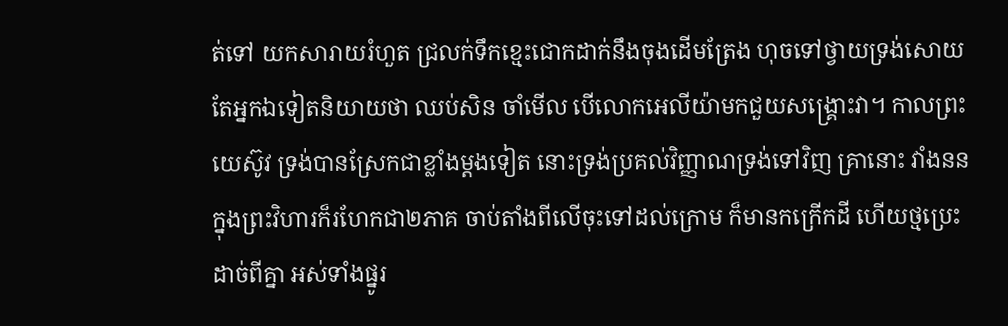ត់ទៅ យកសារាយរំហួត ជ្រលក់ទឹកខ្មេះជោកដាក់នឹងចុងដើមត្រែង ហុចទៅថ្វាយទ្រង់សោយ តែអ្នកឯទៀតនិយាយថា ឈប់សិន ចាំមើល បើលោកអេលីយ៉ាមកជួយសង្គ្រោះវា។ កាលព្រះយេស៊ូវ ទ្រង់បានស្រែកជាខ្លាំងម្តងទៀត នោះទ្រង់ប្រគល់វិញ្ញាណទ្រង់ទៅវិញ គ្រានោះ វាំងននក្នុងព្រះវិហារក៏រហែកជា២ភាគ ចាប់តាំងពីលើចុះទៅដល់ក្រោម ក៏មានកក្រើកដី ហើយថ្មប្រេះដាច់ពីគ្នា អស់ទាំងផ្នូរ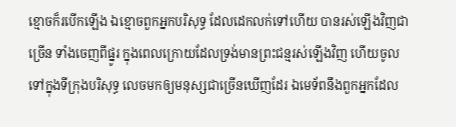ខ្មោចក៏របើកឡើង ឯខ្មោចពួកអ្នកបរិសុទ្ធ ដែលដេកលក់ទៅហើយ បានរស់ឡើងវិញជាច្រើន ទាំងចេញពីផ្នូរ ក្នុងពេលក្រោយដែលទ្រង់មានព្រះជន្មរស់ឡើងវិញ ហើយចូលទៅក្នុងទីក្រុងបរិសុទ្ធ លេចមកឲ្យមនុស្សជាច្រើនឃើញដែរ ឯមេទ័ពនឹងពួកអ្នកដែល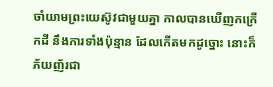ចាំយាមព្រះយេស៊ូវជាមួយគ្នា កាលបានឃើញកក្រើកដី នឹងការទាំងប៉ុន្មាន ដែលកើតមកដូច្នោះ នោះក៏ភ័យញ័រជា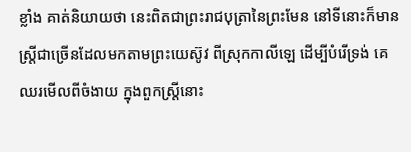ខ្លាំង គាត់និយាយថា នេះពិតជាព្រះរាជបុត្រានៃព្រះមែន នៅទីនោះក៏មានស្ត្រីជាច្រើនដែលមកតាមព្រះយេស៊ូវ ពីស្រុកកាលីឡេ ដើម្បីបំរើទ្រង់ គេឈរមើលពីចំងាយ ក្នុងពួកស្ត្រីនោះ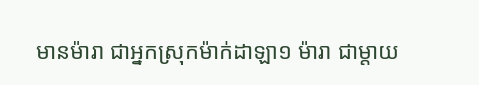មានម៉ារា ជាអ្នកស្រុកម៉ាក់ដាឡា១ ម៉ារា ជាម្តាយ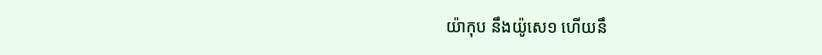យ៉ាកុប នឹងយ៉ូសេ១ ហើយនឹ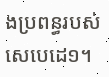ងប្រពន្ធរបស់សេបេដេ១។